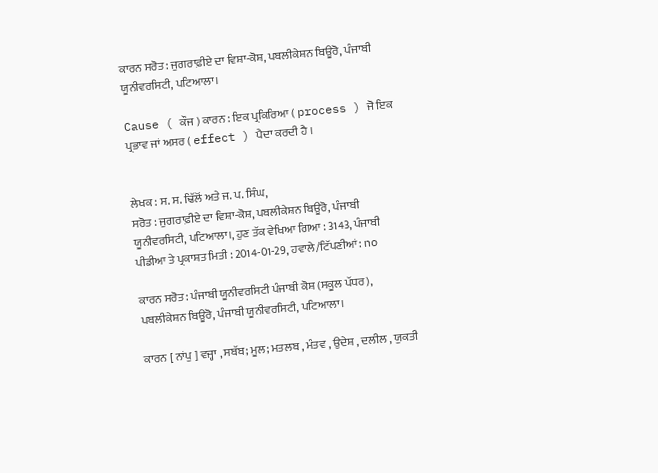ਕਾਰਨ ਸਰੋਤ : ਜੁਗਰਾਫ਼ੀਏ ਦਾ ਵਿਸ਼ਾ-ਕੋਸ਼, ਪਬਲੀਕੇਸ਼ਨ ਬਿਊਰੋ, ਪੰਜਾਬੀ ਯੂਨੀਵਰਸਿਟੀ, ਪਟਿਆਲਾ।

Cause ( ਕੌਜ ) ਕਾਰਨ : ਇਕ ਪ੍ਰਕਿਰਿਆ ( process ) ਜੋ ਇਕ ਪ੍ਰਭਾਵ ਜਾਂ ਅਸਰ ( effect ) ਪੈਦਾ ਕਰਦੀ ਹੈ ।


ਲੇਖਕ : ਸ. ਸ. ਢਿੱਲੋਂ ਅਤੇ ਜ. ਪ. ਸਿੰਘ,
ਸਰੋਤ : ਜੁਗਰਾਫ਼ੀਏ ਦਾ ਵਿਸ਼ਾ-ਕੋਸ਼, ਪਬਲੀਕੇਸ਼ਨ ਬਿਊਰੋ, ਪੰਜਾਬੀ ਯੂਨੀਵਰਸਿਟੀ, ਪਟਿਆਲਾ।, ਹੁਣ ਤੱਕ ਵੇਖਿਆ ਗਿਆ : 3143, ਪੰਜਾਬੀ ਪੀਡੀਆ ਤੇ ਪ੍ਰਕਾਸ਼ਤ ਮਿਤੀ : 2014-01-29, ਹਵਾਲੇ/ਟਿੱਪਣੀਆਂ: no

ਕਾਰਨ ਸਰੋਤ : ਪੰਜਾਬੀ ਯੂਨੀਵਰਸਿਟੀ ਪੰਜਾਬੀ ਕੋਸ਼ (ਸਕੂਲ ਪੱਧਰ), ਪਬਲੀਕੇਸ਼ਨ ਬਿਊਰੋ, ਪੰਜਾਬੀ ਯੂਨੀਵਰਸਿਟੀ, ਪਟਿਆਲਾ।

ਕਾਰਨ [ ਨਾਂਪੁ ] ਵਜ੍ਹਾ , ਸਬੱਬ; ਮੂਲ; ਮਤਲਬ , ਮੰਤਵ , ਉਦੇਸ਼ , ਦਲੀਲ , ਯੁਕਤੀ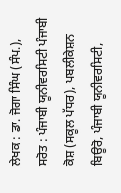ਲੇਖਕ : ਡਾ. ਜੋਗਾ ਸਿੰਘ (ਸੰਪ.),
ਸਰੋਤ : ਪੰਜਾਬੀ ਯੂਨੀਵਰਸਿਟੀ ਪੰਜਾਬੀ ਕੋਸ਼ (ਸਕੂਲ ਪੱਧਰ), ਪਬਲੀਕੇਸ਼ਨ ਬਿਊਰੋ, ਪੰਜਾਬੀ ਯੂਨੀਵਰਸਿਟੀ,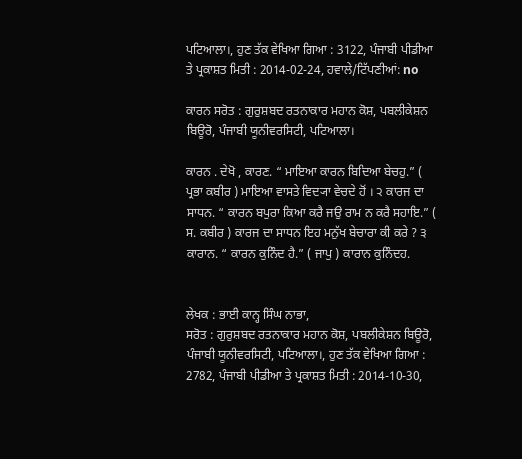ਪਟਿਆਲਾ।, ਹੁਣ ਤੱਕ ਵੇਖਿਆ ਗਿਆ : 3122, ਪੰਜਾਬੀ ਪੀਡੀਆ ਤੇ ਪ੍ਰਕਾਸ਼ਤ ਮਿਤੀ : 2014-02-24, ਹਵਾਲੇ/ਟਿੱਪਣੀਆਂ: no

ਕਾਰਨ ਸਰੋਤ : ਗੁਰੁਸ਼ਬਦ ਰਤਨਾਕਾਰ ਮਹਾਨ ਕੋਸ਼, ਪਬਲੀਕੇਸ਼ਨ ਬਿਊਰੋ, ਪੰਜਾਬੀ ਯੂਨੀਵਰਸਿਟੀ, ਪਟਿਆਲਾ।

ਕਾਰਨ . ਦੇਖੋ , ਕਾਰਣ. “ ਮਾਇਆ ਕਾਰਨ ਬਿਦਿਆ ਬੇਚਹੁ.” ( ਪ੍ਰਭਾ ਕਬੀਰ ) ਮਾਇਆ ਵਾਸਤੇ ਵਿਦ੍ਯਾ ਵੇਚਦੇ ਹੋਂ । ੨ ਕਾਰਜ ਦਾ ਸਾਧਨ. “ ਕਾਰਨ ਬਪੁਰਾ ਕਿਆ ਕਰੈ ਜਉ ਰਾਮ ਨ ਕਰੈ ਸਹਾਇ.” ( ਸ. ਕਬੀਰ ) ਕਾਰਜ ਦਾ ਸਾਧਨ ਇਹ ਮਨੁੱਖ ਬੇਚਾਰਾ ਕੀ ਕਰੇ ? ੩ ਕਾਰਾਨ. “ ਕਾਰਨ ਕੁਨਿੰਦ ਹੈ.” ( ਜਾਪੁ ) ਕਾਰਾਨ ਕੁਨਿੰਦਹ.


ਲੇਖਕ : ਭਾਈ ਕਾਨ੍ਹ ਸਿੰਘ ਨਾਭਾ,
ਸਰੋਤ : ਗੁਰੁਸ਼ਬਦ ਰਤਨਾਕਾਰ ਮਹਾਨ ਕੋਸ਼, ਪਬਲੀਕੇਸ਼ਨ ਬਿਊਰੋ, ਪੰਜਾਬੀ ਯੂਨੀਵਰਸਿਟੀ, ਪਟਿਆਲਾ।, ਹੁਣ ਤੱਕ ਵੇਖਿਆ ਗਿਆ : 2782, ਪੰਜਾਬੀ ਪੀਡੀਆ ਤੇ ਪ੍ਰਕਾਸ਼ਤ ਮਿਤੀ : 2014-10-30,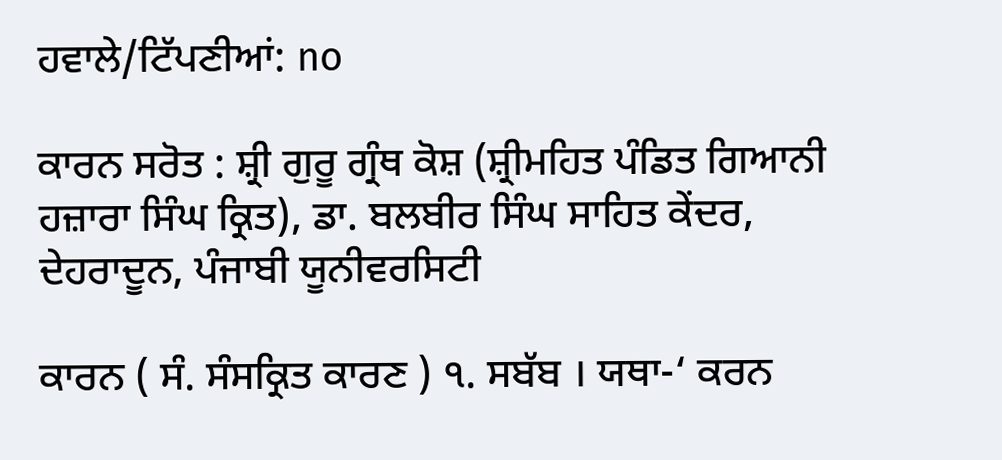ਹਵਾਲੇ/ਟਿੱਪਣੀਆਂ: no

ਕਾਰਨ ਸਰੋਤ : ਸ਼੍ਰੀ ਗੁਰੂ ਗ੍ਰੰਥ ਕੋਸ਼ (ਸ਼੍ਰੀਮਹਿਤ ਪੰਡਿਤ ਗਿਆਨੀ ਹਜ਼ਾਰਾ ਸਿੰਘ ਕ੍ਰਿਤ), ਡਾ. ਬਲਬੀਰ ਸਿੰਘ ਸਾਹਿਤ ਕੇਂਦਰ, ਦੇਹਰਾਦੂਨ, ਪੰਜਾਬੀ ਯੂਨੀਵਰਸਿਟੀ

ਕਾਰਨ ( ਸੰ. ਸੰਸਕ੍ਰਿਤ ਕਾਰਣ ) ੧. ਸਬੱਬ । ਯਥਾ-‘ ਕਰਨ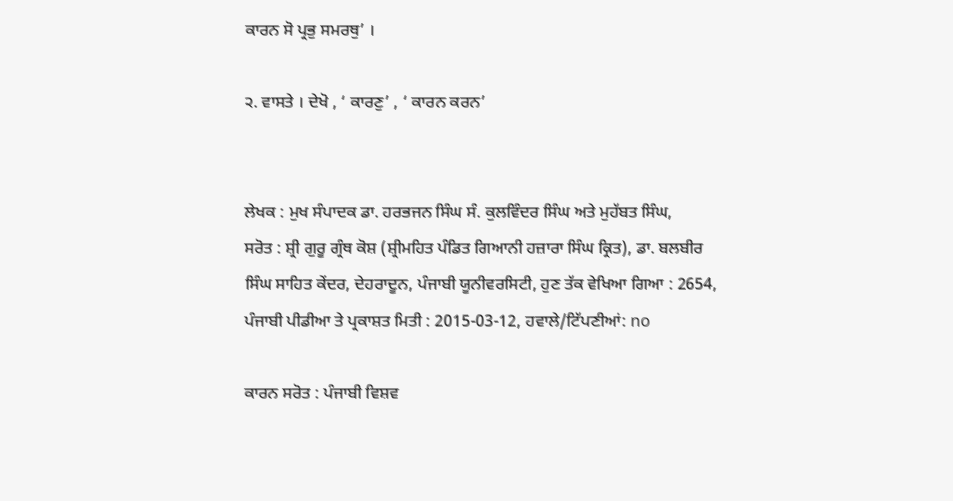ਕਾਰਨ ਸੋ ਪ੍ਰਭੁ ਸਮਰਥੁ’ ।

੨. ਵਾਸਤੇ । ਦੇਖੋ , ‘ ਕਾਰਣੁ’ , ‘ ਕਾਰਨ ਕਰਨ’


ਲੇਖਕ : ਮੁਖ ਸੰਪਾਦਕ ਡਾ. ਹਰਭਜਨ ਸਿੰਘ ਸੰ. ਕੁਲਵਿੰਦਰ ਸਿੰਘ ਅਤੇ ਮੁਹੱਬਤ ਸਿੰਘ,
ਸਰੋਤ : ਸ਼੍ਰੀ ਗੁਰੂ ਗ੍ਰੰਥ ਕੋਸ਼ (ਸ਼੍ਰੀਮਹਿਤ ਪੰਡਿਤ ਗਿਆਨੀ ਹਜ਼ਾਰਾ ਸਿੰਘ ਕ੍ਰਿਤ), ਡਾ. ਬਲਬੀਰ ਸਿੰਘ ਸਾਹਿਤ ਕੇਂਦਰ, ਦੇਹਰਾਦੂਨ, ਪੰਜਾਬੀ ਯੂਨੀਵਰਸਿਟੀ, ਹੁਣ ਤੱਕ ਵੇਖਿਆ ਗਿਆ : 2654, ਪੰਜਾਬੀ ਪੀਡੀਆ ਤੇ ਪ੍ਰਕਾਸ਼ਤ ਮਿਤੀ : 2015-03-12, ਹਵਾਲੇ/ਟਿੱਪਣੀਆਂ: no

ਕਾਰਨ ਸਰੋਤ : ਪੰਜਾਬੀ ਵਿਸ਼ਵ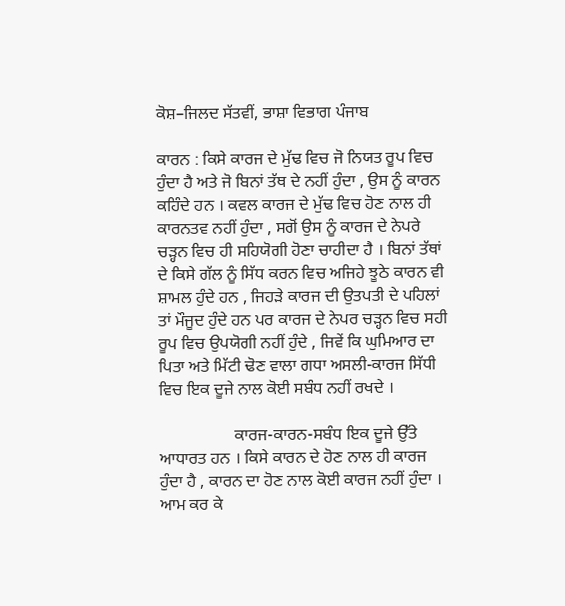ਕੋਸ਼–ਜਿਲਦ ਸੱਤਵੀਂ, ਭਾਸ਼ਾ ਵਿਭਾਗ ਪੰਜਾਬ

ਕਾਰਨ : ਕਿਸੇ ਕਾਰਜ ਦੇ ਮੁੱਢ ਵਿਚ ਜੋ ਨਿਯਤ ਰੂਪ ਵਿਚ ਹੁੰਦਾ ਹੈ ਅਤੇ ਜੋ ਬਿਨਾਂ ਤੱਥ ਦੇ ਨਹੀਂ ਹੁੰਦਾ , ਉਸ ਨੂੰ ਕਾਰਨ ਕਹਿੰਦੇ ਹਨ । ਕਵਲ ਕਾਰਜ ਦੇ ਮੁੱਢ ਵਿਚ ਹੋਣ ਨਾਲ ਹੀ ਕਾਰਨਤਵ ਨਹੀਂ ਹੁੰਦਾ , ਸਗੋਂ ਉਸ ਨੂੰ ਕਾਰਜ ਦੇ ਨੇਪਰੇ ਚੜ੍ਹਨ ਵਿਚ ਹੀ ਸਹਿਯੋਗੀ ਹੋਣਾ ਚਾਹੀਦਾ ਹੈ । ਬਿਨਾਂ ਤੱਥਾਂ ਦੇ ਕਿਸੇ ਗੱਲ ਨੂੰ ਸਿੱਧ ਕਰਨ ਵਿਚ ਅਜਿਹੇ ਝੂਠੇ ਕਾਰਨ ਵੀ ਸ਼ਾਮਲ ਹੁੰਦੇ ਹਨ , ਜਿਹੜੇ ਕਾਰਜ ਦੀ ਉਤਪਤੀ ਦੇ ਪਹਿਲਾਂ ਤਾਂ ਮੌਜੂਦ ਹੁੰਦੇ ਹਨ ਪਰ ਕਾਰਜ ਦੇ ਨੇਪਰ ਚੜ੍ਹਨ ਵਿਚ ਸਹੀ ਰੂਪ ਵਿਚ ਉਪਯੋਗੀ ਨਹੀਂ ਹੁੰਦੇ , ਜਿਵੇਂ ਕਿ ਘੁਮਿਆਰ ਦਾ ਪਿਤਾ ਅਤੇ ਮਿੱਟੀ ਢੋਣ ਵਾਲਾ ਗਧਾ ਅਸਲੀ-ਕਾਰਜ ਸਿੱਧੀ ਵਿਚ ਇਕ ਦੂਜੇ ਨਾਲ ਕੋਈ ਸਬੰਧ ਨਹੀਂ ਰਖਦੇ ।

                  ਕਾਰਜ-ਕਾਰਨ-ਸਬੰਧ ਇਕ ਦੂਜੇ ਉੱਤੇ ਆਧਾਰਤ ਹਨ । ਕਿਸੇ ਕਾਰਨ ਦੇ ਹੋਣ ਨਾਲ ਹੀ ਕਾਰਜ ਹੁੰਦਾ ਹੈ , ਕਾਰਨ ਦਾ ਹੋਣ ਨਾਲ ਕੋਈ ਕਾਰਜ ਨਹੀਂ ਹੁੰਦਾ । ਆਮ ਕਰ ਕੇ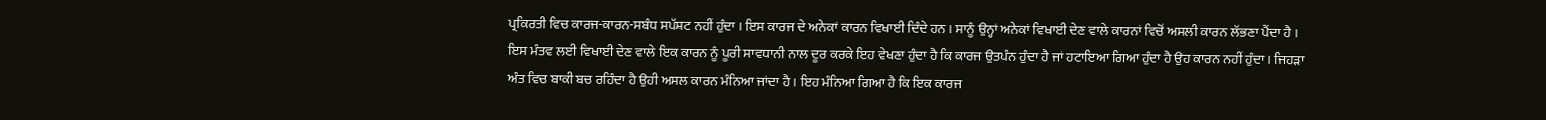ਪ੍ਰਕਿਰਤੀ ਵਿਚ ਕਾਰਜ-ਕਾਰਨ-ਸਬੰਧ ਸਪੱਸ਼ਟ ਨਹੀਂ ਹੁੰਦਾ । ਇਸ ਕਾਰਜ ਦੇ ਅਨੇਕਾਂ ਕਾਰਨ ਵਿਖਾਈ ਦਿੰਦੇ ਹਨ । ਸਾਨੂੰ ਉਨ੍ਹਾਂ ਅਨੇਕਾਂ ਵਿਖਾਈ ਦੇਣ ਵਾਲੇ ਕਾਰਨਾਂ ਵਿਚੋਂ ਅਸਲੀ ਕਾਰਨ ਲੱਭਣਾ ਪੈਂਦਾ ਹੈ । ਇਸ ਮੰਤਵ ਲਈ ਵਿਖਾਈ ਦੇਣ ਵਾਲੇ ਇਕ ਕਾਰਨ ਨੂੰ ਪੂਰੀ ਸਾਵਧਾਨੀ ਨਾਲ ਦੂਰ ਕਰਕੇ ਇਹ ਵੇਖਣਾ ਹੁੰਦਾ ਹੈ ਕਿ ਕਾਰਜ ਉਤਪੰਨ ਹੁੰਦਾ ਹੈ ਜਾਂ ਹਟਾਇਆ ਗਿਆ ਹੁੰਦਾ ਹੈ ਉਹ ਕਾਰਨ ਨਹੀਂ ਹੁੰਦਾ । ਜਿਹੜਾ ਅੰਤ ਵਿਚ ਬਾਕੀ ਬਚ ਰਹਿੰਦਾ ਹੈ ਉਹੀ ਅਸਲ ਕਾਰਨ ਮੰਨਿਆ ਜਾਂਦਾ ਹੈ । ਇਹ ਮੰਨਿਆ ਗਿਆ ਹੈ ਕਿ ਇਕ ਕਾਰਜ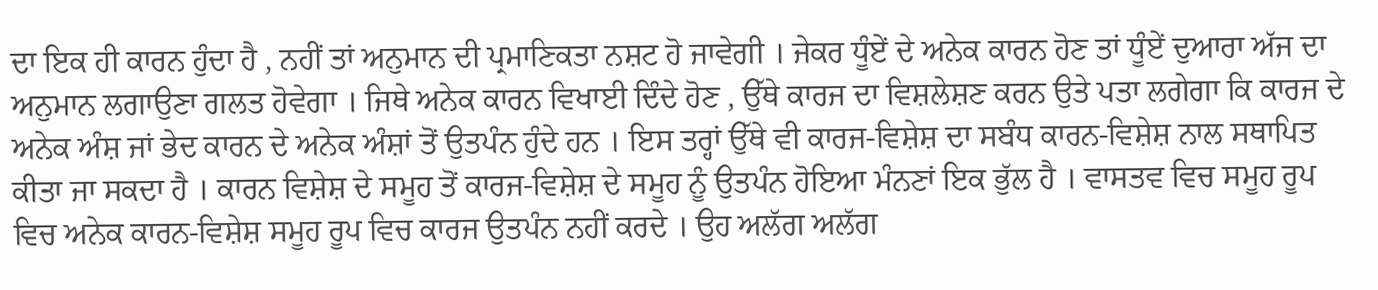ਦਾ ਇਕ ਹੀ ਕਾਰਨ ਹੁੰਦਾ ਹੈ , ਨਹੀਂ ਤਾਂ ਅਨੁਮਾਨ ਦੀ ਪ੍ਰਮਾਣਿਕਤਾ ਨਸ਼ਟ ਹੋ ਜਾਵੇਗੀ । ਜੇਕਰ ਧੂੰਏਂ ਦੇ ਅਨੇਕ ਕਾਰਨ ਹੋਣ ਤਾਂ ਧੂੰਏਂ ਦੁਆਰਾ ਅੱਜ ਦਾ ਅਨੁਮਾਨ ਲਗਾਉਣਾ ਗਲਤ ਹੋਵੇਗਾ । ਜਿਥੇ ਅਨੇਕ ਕਾਰਨ ਵਿਖਾਈ ਦਿੰਦੇ ਹੋਣ , ਉੱਥੇ ਕਾਰਜ ਦਾ ਵਿਸ਼ਲੇਸ਼ਣ ਕਰਨ ਉਤੇ ਪਤਾ ਲਗੇਗਾ ਕਿ ਕਾਰਜ ਦੇ ਅਨੇਕ ਅੰਸ਼ ਜਾਂ ਭੇਦ ਕਾਰਨ ਦੇ ਅਨੇਕ ਅੰਸ਼ਾਂ ਤੋਂ ਉਤਪੰਨ ਹੁੰਦੇ ਹਨ । ਇਸ ਤਰ੍ਹਾਂ ਉੱਥੇ ਵੀ ਕਾਰਜ-ਵਿਸ਼ੇਸ਼ ਦਾ ਸਬੰਧ ਕਾਰਨ-ਵਿਸ਼ੇਸ਼ ਨਾਲ ਸਥਾਪਿਤ ਕੀਤਾ ਜਾ ਸਕਦਾ ਹੈ । ਕਾਰਨ ਵਿਸ਼ੇਸ਼ ਦੇ ਸਮੂਹ ਤੋਂ ਕਾਰਜ-ਵਿਸ਼ੇਸ਼ ਦੇ ਸਮੂਹ ਨੂੰ ਉਤਪੰਨ ਹੋਇਆ ਮੰਨਣਾਂ ਇਕ ਭੁੱਲ ਹੈ । ਵਾਸਤਵ ਵਿਚ ਸਮੂਹ ਰੂਪ ਵਿਚ ਅਨੇਕ ਕਾਰਨ-ਵਿਸ਼ੇਸ਼ ਸਮੂਹ ਰੂਪ ਵਿਚ ਕਾਰਜ ਉਤਪੰਨ ਨਹੀਂ ਕਰਦੇ । ਉਹ ਅਲੱਗ ਅਲੱਗ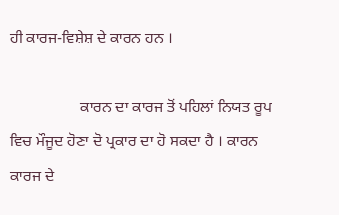ਹੀ ਕਾਰਜ-ਵਿਸ਼ੇਸ਼ ਦੇ ਕਾਰਨ ਹਨ ।

                  ਕਾਰਨ ਦਾ ਕਾਰਜ ਤੋਂ ਪਹਿਲਾਂ ਨਿਯਤ ਰੂਪ ਵਿਚ ਮੌਜੂਦ ਹੋਣਾ ਦੋ ਪ੍ਰਕਾਰ ਦਾ ਹੋ ਸਕਦਾ ਹੈ । ਕਾਰਨ ਕਾਰਜ ਦੇ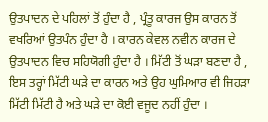ਉਤਪਾਦਨ ਦੇ ਪਹਿਲਾਂ ਤੋਂ ਹੁੰਦਾ ਹੈ , ਪ੍ਰੰਤੂ ਕਾਰਜ ਉਸ ਕਾਰਨ ਤੋਂ ਵਖਰਿਆਂ ਉਤਪੰਨ ਹੁੰਦਾ ਹੈ । ਕਾਰਨ ਕੇਵਲ ਨਵੀਨ ਕਾਰਜ ਦੇ ਉਤਪਾਦਨ ਵਿਚ ਸਹਿਯੋਗੀ ਹੁੰਦਾ ਹੈ । ਮਿੱਟੀ ਤੋਂ ਘੜਾ ਬਣਦਾ ਹੈ , ਇਸ ਤਰ੍ਹਾਂ ਮਿੱਟੀ ਘੜੇ ਦਾ ਕਾਰਨ ਅਤੇ ਉਹ ਘੁਮਿਆਰ ਵੀ ਜਿਹੜਾ ਮਿੱਟੀ ਮਿੱਟੀ ਹੈ ਅਤੇ ਘੜੇ ਦਾ ਕੋਈ ਵਜੂਦ ਨਹੀਂ ਹੁੰਦਾ ।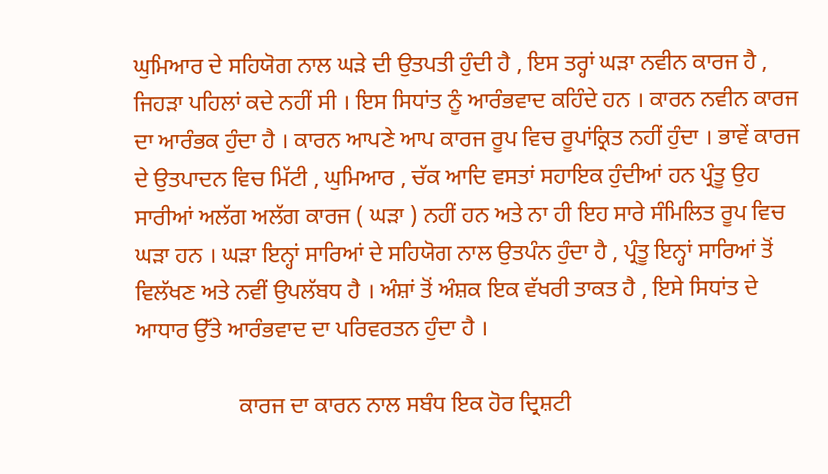ਘੁਮਿਆਰ ਦੇ ਸਹਿਯੋਗ ਨਾਲ ਘੜੇ ਦੀ ਉਤਪਤੀ ਹੁੰਦੀ ਹੈ , ਇਸ ਤਰ੍ਹਾਂ ਘੜਾ ਨਵੀਨ ਕਾਰਜ ਹੈ , ਜਿਹੜਾ ਪਹਿਲਾਂ ਕਦੇ ਨਹੀਂ ਸੀ । ਇਸ ਸਿਧਾਂਤ ਨੂੰ ਆਰੰਭਵਾਦ ਕਹਿੰਦੇ ਹਨ । ਕਾਰਨ ਨਵੀਨ ਕਾਰਜ ਦਾ ਆਰੰਭਕ ਹੁੰਦਾ ਹੈ । ਕਾਰਨ ਆਪਣੇ ਆਪ ਕਾਰਜ ਰੂਪ ਵਿਚ ਰੂਪਾਂਕ੍ਰਿਤ ਨਹੀਂ ਹੁੰਦਾ । ਭਾਵੇਂ ਕਾਰਜ ਦੇ ਉਤਪਾਦਨ ਵਿਚ ਮਿੱਟੀ , ਘੁਮਿਆਰ , ਚੱਕ ਆਦਿ ਵਸਤਾਂ ਸਹਾਇਕ ਹੁੰਦੀਆਂ ਹਨ ਪ੍ਰੰਤੂ ਉਹ ਸਾਰੀਆਂ ਅਲੱਗ ਅਲੱਗ ਕਾਰਜ ( ਘੜਾ ) ਨਹੀਂ ਹਨ ਅਤੇ ਨਾ ਹੀ ਇਹ ਸਾਰੇ ਸੰਮਿਲਿਤ ਰੂਪ ਵਿਚ ਘੜਾ ਹਨ । ਘੜਾ ਇਨ੍ਹਾਂ ਸਾਰਿਆਂ ਦੇ ਸਹਿਯੋਗ ਨਾਲ ਉਤਪੰਨ ਹੁੰਦਾ ਹੈ , ਪ੍ਰੰਤੂ ਇਨ੍ਹਾਂ ਸਾਰਿਆਂ ਤੋਂ ਵਿਲੱਖਣ ਅਤੇ ਨਵੀਂ ਉਪਲੱਬਧ ਹੈ । ਅੰਸ਼ਾਂ ਤੋਂ ਅੰਸ਼ਕ ਇਕ ਵੱਖਰੀ ਤਾਕਤ ਹੈ , ਇਸੇ ਸਿਧਾਂਤ ਦੇ ਆਧਾਰ ਉੱਤੇ ਆਰੰਭਵਾਦ ਦਾ ਪਰਿਵਰਤਨ ਹੁੰਦਾ ਹੈ ।

                  ਕਾਰਜ ਦਾ ਕਾਰਨ ਨਾਲ ਸਬੰਧ ਇਕ ਹੋਰ ਦ੍ਰਿਸ਼ਟੀ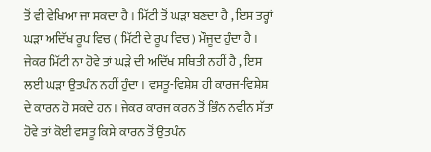ਤੋਂ ਵੀ ਵੇਖਿਆ ਜਾ ਸਕਦਾ ਹੈ । ਮਿੱਟੀ ਤੋਂ ਘੜਾ ਬਣਦਾ ਹੈ , ਇਸ ਤਰ੍ਹਾਂ ਘੜਾ ਅਦਿੱਖ ਰੂਪ ਵਿਚ ( ਮਿੱਟੀ ਦੇ ਰੂਪ ਵਿਚ ) ਮੌਜੂਦ ਹੁੰਦਾ ਹੈ । ਜੇਕਰ ਮਿੱਟੀ ਨਾ ਹੋਵੇ ਤਾਂ ਘੜੇ ਦੀ ਅਦਿੱਖ ਸਥਿਤੀ ਨਹੀਂ ਹੈ , ਇਸ ਲਈ ਘੜਾ ਉਤਪੰਨ ਨਹੀਂ ਹੁੰਦਾ । ਵਸਤੂ-ਵਿਸ਼ੇਸ਼ ਹੀ ਕਾਰਜ-ਵਿਸ਼ੇਸ਼ ਦੇ ਕਾਰਨ ਹੋ ਸਕਦੇ ਹਨ । ਜੇਕਰ ਕਾਰਜ ਕਰਨ ਤੋਂ ਭਿੰਨ ਨਵੀਨ ਸੱਤਾ ਹੋਵੇ ਤਾਂ ਕੋਈ ਵਸਤੂ ਕਿਸੇ ਕਾਰਨ ਤੋਂ ਉਤਪੰਨ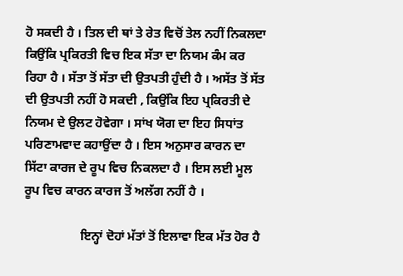ਹੋ ਸਕਦੀ ਹੈ । ਤਿਲ ਦੀ ਥਾਂ ਤੇ ਰੇਤ ਵਿਚੋਂ ਤੇਲ ਨਹੀਂ ਨਿਕਲਦਾ ਕਿਉਂਕਿ ਪ੍ਰਕਿਰਤੀ ਵਿਚ ਇਕ ਸੱਤਾ ਦਾ ਨਿਯਮ ਕੰਮ ਕਰ ਰਿਹਾ ਹੈ । ਸੱਤਾ ਤੋਂ ਸੱਤਾ ਦੀ ਉਤਪਤੀ ਹੁੰਦੀ ਹੈ । ਅਸੱਤ ਤੋਂ ਸੱਤ ਦੀ ਉਤਪਤੀ ਨਹੀਂ ਹੋ ਸਕਦੀ , ਕਿਉਂਕਿ ਇਹ ਪ੍ਰਕਿਰਤੀ ਦੇ ਨਿਯਮ ਦੇ ਉਲਟ ਹੋਵੇਗਾ । ਸਾਂਖ ਯੋਗ ਦਾ ਇਹ ਸਿਧਾਂਤ ਪਰਿਣਾਮਵਾਦ ਕਹਾਉਂਦਾ ਹੈ । ਇਸ ਅਨੁਸਾਰ ਕਾਰਨ ਦਾ ਸਿੱਟਾ ਕਾਰਜ ਦੇ ਰੂਪ ਵਿਚ ਨਿਕਲਦਾ ਹੈ । ਇਸ ਲਈ ਮੂਲ ਰੂਪ ਵਿਚ ਕਾਰਨ ਕਾਰਜ ਤੋਂ ਅਲੱਗ ਨਹੀਂ ਹੈ ।

                  ਇਨ੍ਹਾਂ ਦੋਹਾਂ ਮੱਤਾਂ ਤੋਂ ਇਲਾਵਾ ਇਕ ਮੱਤ ਹੋਰ ਹੈ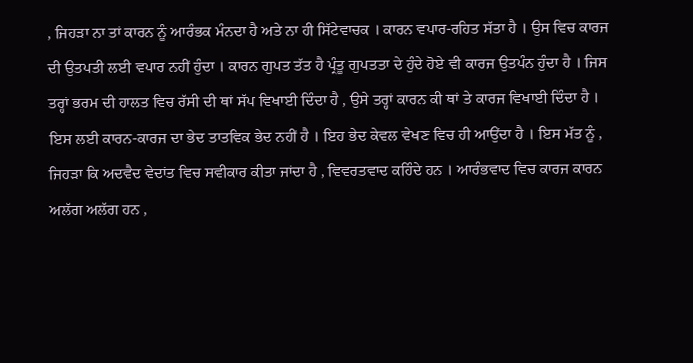, ਜਿਹੜਾ ਨਾ ਤਾਂ ਕਾਰਨ ਨੂੰ ਆਰੰਭਕ ਮੰਨਦਾ ਹੈ ਅਤੇ ਨਾ ਹੀ ਸਿੱਟੇਵਾਚਕ । ਕਾਰਨ ਵਪਾਰ-ਰਹਿਤ ਸੱਤਾ ਹੈ । ਉਸ ਵਿਚ ਕਾਰਜ ਦੀ ਉਤਪਤੀ ਲਈ ਵਪਾਰ ਨਹੀਂ ਹੁੰਦਾ । ਕਾਰਨ ਗੁਪਤ ਤੱਤ ਹੈ ਪ੍ਰੰਤੂ ਗੁਪਤਤਾ ਦੇ ਹੁੰਦੇ ਹੋਏ ਵੀ ਕਾਰਜ ਉਤਪੰਨ ਹੁੰਦਾ ਹੈ । ਜਿਸ ਤਰ੍ਹਾਂ ਭਰਮ ਦੀ ਹਾਲਤ ਵਿਚ ਰੱਸੀ ਦੀ ਥਾਂ ਸੱਪ ਵਿਖਾਈ ਦਿੰਦਾ ਹੈ , ਉਸੇ ਤਰ੍ਹਾਂ ਕਾਰਨ ਕੀ ਥਾਂ ਤੇ ਕਾਰਜ ਵਿਖਾਈ ਦਿੰਦਾ ਹੈ । ਇਸ ਲਈ ਕਾਰਨ-ਕਾਰਜ ਦਾ ਭੇਦ ਤਾਤਵਿਕ ਭੇਦ ਨਹੀਂ ਹੈ । ਇਹ ਭੇਦ ਕੇਵਲ ਵੇਖਣ ਵਿਚ ਹੀ ਆਉਂਦਾ ਹੈ । ਇਸ ਮੱਤ ਨੂੰ , ਜਿਹੜਾ ਕਿ ਅਦਵੈਦ ਵੇਦਾਂਤ ਵਿਚ ਸਵੀਕਾਰ ਕੀਤਾ ਜਾਂਦਾ ਹੈ , ਵਿਵਰਤਵਾਦ ਕਹਿੰਦੇ ਹਨ । ਆਰੰਭਵਾਦ ਵਿਚ ਕਾਰਜ ਕਾਰਨ ਅਲੱਗ ਅਲੱਗ ਹਨ ,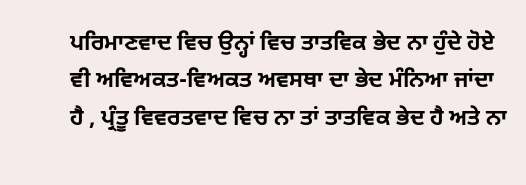ਪਰਿਮਾਣਵਾਦ ਵਿਚ ਉਨ੍ਹਾਂ ਵਿਚ ਤਾਤਵਿਕ ਭੇਦ ਨਾ ਹੁੰਦੇ ਹੋਏ ਵੀ ਅਵਿਅਕਤ-ਵਿਅਕਤ ਅਵਸਥਾ ਦਾ ਭੇਦ ਮੰਨਿਆ ਜਾਂਦਾ ਹੈ , ਪ੍ਰੰਤੂ ਵਿਵਰਤਵਾਦ ਵਿਚ ਨਾ ਤਾਂ ਤਾਤਵਿਕ ਭੇਦ ਹੈ ਅਤੇ ਨਾ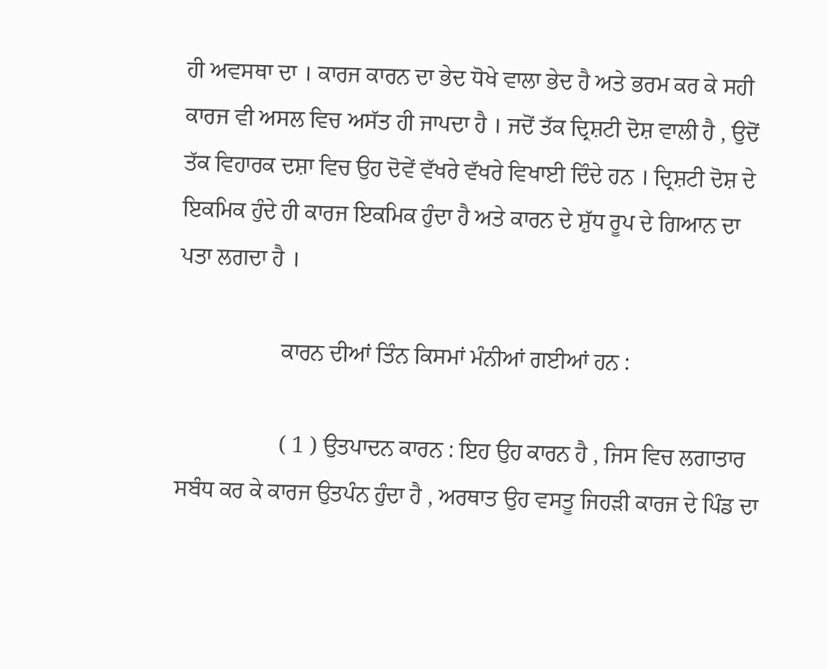ਹੀ ਅਵਸਥਾ ਦਾ । ਕਾਰਜ ਕਾਰਨ ਦਾ ਭੇਦ ਧੋਖੇ ਵਾਲਾ ਭੇਦ ਹੈ ਅਤੇ ਭਰਮ ਕਰ ਕੇ ਸਹੀ ਕਾਰਜ ਵੀ ਅਸਲ ਵਿਚ ਅਸੱਤ ਹੀ ਜਾਪਦਾ ਹੈ । ਜਦੋਂ ਤੱਕ ਦ੍ਰਿਸ਼ਟੀ ਦੋਸ਼ ਵਾਲੀ ਹੈ , ਉਦੋਂ ਤੱਕ ਵਿਹਾਰਕ ਦਸ਼ਾ ਵਿਚ ਉਹ ਦੋਵੇਂ ਵੱਖਰੇ ਵੱਖਰੇ ਵਿਖਾਈ ਦਿੰਦੇ ਹਨ । ਦ੍ਰਿਸ਼ਟੀ ਦੋਸ਼ ਦੇ ਇਕਮਿਕ ਹੁੰਦੇ ਹੀ ਕਾਰਜ ਇਕਮਿਕ ਹੁੰਦਾ ਹੈ ਅਤੇ ਕਾਰਨ ਦੇ ਸ਼ੁੱਧ ਰੂਪ ਦੇ ਗਿਆਨ ਦਾ ਪਤਾ ਲਗਦਾ ਹੈ ।

                  ਕਾਰਨ ਦੀਆਂ ਤਿੰਨ ਕਿਸਮਾਂ ਮੰਨੀਆਂ ਗਈਆਂ ਹਨ :

                  ( 1 ) ਉਤਪਾਦਨ ਕਾਰਨ : ਇਹ ਉਹ ਕਾਰਨ ਹੈ , ਜਿਸ ਵਿਚ ਲਗਾਤਾਰ ਸਬੰਧ ਕਰ ਕੇ ਕਾਰਜ ਉਤਪੰਨ ਹੁੰਦਾ ਹੈ , ਅਰਥਾਤ ਉਹ ਵਸਤੂ ਜਿਹੜੀ ਕਾਰਜ ਦੇ ਪਿੰਡ ਦਾ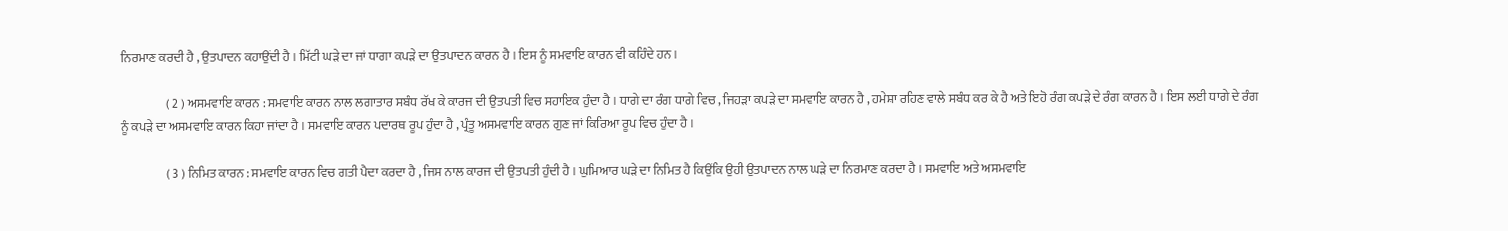ਨਿਰਮਾਣ ਕਰਦੀ ਹੈ , ਉਤਪਾਦਨ ਕਹਾਉਂਦੀ ਹੈ । ਮਿੱਟੀ ਘੜੇ ਦਾ ਜਾਂ ਧਾਗਾ ਕਪੜੇ ਦਾ ਉਤਪਾਦਨ ਕਾਰਨ ਹੈ । ਇਸ ਨੂੰ ਸਮਵਾਇ ਕਾਰਨ ਵੀ ਕਹਿੰਦੇ ਹਨ ।

                  ( 2 ) ਅਸਮਵਾਇ ਕਾਰਨ : ਸਮਵਾਇ ਕਾਰਨ ਨਾਲ ਲਗਾਤਾਰ ਸਬੰਧ ਰੱਖ ਕੇ ਕਾਰਜ ਦੀ ਉਤਪਤੀ ਵਿਚ ਸਹਾਇਕ ਹੁੰਦਾ ਹੈ । ਧਾਗੇ ਦਾ ਰੰਗ ਧਾਗੇ ਵਿਚ , ਜਿਹੜਾ ਕਪੜੇ ਦਾ ਸਮਵਾਇ ਕਾਰਨ ਹੈ , ਹਮੇਸ਼ਾ ਰਹਿਣ ਵਾਲੇ ਸਬੰਧ ਕਰ ਕੇ ਹੈ ਅਤੇ ਇਹੋ ਰੰਗ ਕਪੜੇ ਦੇ ਰੰਗ ਕਾਰਨ ਹੈ । ਇਸ ਲਈ ਧਾਗੇ ਦੇ ਰੰਗ ਨੂੰ ਕਪੜੇ ਦਾ ਅਸਮਵਾਇ ਕਾਰਨ ਕਿਹਾ ਜਾਂਦਾ ਹੈ । ਸਮਵਾਇ ਕਾਰਨ ਪਦਾਰਥ ਰੂਪ ਹੁੰਦਾ ਹੈ , ਪ੍ਰੰਤੂ ਅਸਮਵਾਇ ਕਾਰਨ ਗੁਣ ਜਾਂ ਕਿਰਿਆ ਰੂਪ ਵਿਚ ਹੁੰਦਾ ਹੈ ।

                  ( 3 ) ਨਿਮਿਤ ਕਾਰਨ : ਸਮਵਾਇ ਕਾਰਨ ਵਿਚ ਗਤੀ ਪੈਦਾ ਕਰਦਾ ਹੈ , ਜਿਸ ਨਾਲ ਕਾਰਜ ਦੀ ਉਤਪਤੀ ਹੁੰਦੀ ਹੈ । ਘੁਮਿਆਰ ਘੜੇ ਦਾ ਨਿਮਿਤ ਹੈ ਕਿਉਂਕਿ ਉਹੀ ਉਤਪਾਦਨ ਨਾਲ ਘੜੇ ਦਾ ਨਿਰਮਾਣ ਕਰਦਾ ਹੈ । ਸਮਵਾਇ ਅਤੇ ਅਸਮਵਾਇ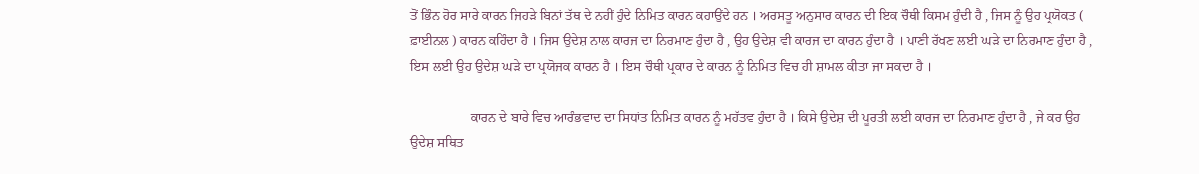ਤੋਂ ਭਿੰਨ ਹੋਰ ਸਾਰੇ ਕਾਰਨ ਜਿਹੜੇ ਬਿਨਾਂ ਤੱਥ ਦੇ ਨਹੀਂ ਹੁੰਦੇ ਨਿਮਿਤ ਕਾਰਨ ਕਹਾਉਂਦੇ ਹਨ । ਅਰਸਤੂ ਅਨੁਸਾਰ ਕਾਰਨ ਦੀ ਇਕ ਚੌਥੀ ਕਿਸਮ ਹੁੰਦੀ ਹੈ , ਜਿਸ ਨੂੰ ਉਹ ਪ੍ਰਯੋਕਤ ( ਫ਼ਾਈਨਲ ) ਕਾਰਨ ਕਹਿੰਦਾ ਹੈ । ਜਿਸ ਉਦੇਸ਼ ਨਾਲ ਕਾਰਜ ਦਾ ਨਿਰਮਾਣ ਹੁੰਦਾ ਹੈ , ਉਹ ਉਦੇਸ਼ ਵੀ ਕਾਰਜ ਦਾ ਕਾਰਨ ਹੁੰਦਾ ਹੈ । ਪਾਣੀ ਰੱਖਣ ਲਈ ਘੜੇ ਦਾ ਨਿਰਮਾਣ ਹੁੰਦਾ ਹੈ , ਇਸ ਲਈ ਉਹ ਉਦੇਸ਼ ਘੜੇ ਦਾ ਪ੍ਰਯੋਜਕ ਕਾਰਨ ਹੈ । ਇਸ ਚੌਥੀ ਪ੍ਰਕਾਰ ਦੇ ਕਾਰਨ ਨੂੰ ਨਿਮਿਤ ਵਿਚ ਹੀ ਸ਼ਾਮਲ ਕੀਤਾ ਜਾ ਸਕਦਾ ਹੈ ।

                  ਕਾਰਨ ਦੇ ਬਾਰੇ ਵਿਚ ਆਰੰਭਵਾਦ ਦਾ ਸਿਧਾਂਤ ਨਿਮਿਤ ਕਾਰਨ ਨੂੰ ਮਹੱਤਵ ਹੁੰਦਾ ਹੈ । ਕਿਸੇ ਉਦੇਸ਼ ਦੀ ਪੂਰਤੀ ਲਈ ਕਾਰਜ ਦਾ ਨਿਰਮਾਣ ਹੁੰਦਾ ਹੈ , ਜੇ ਕਰ ਉਹ ਉਦੇਸ਼ ਸਥਿਤ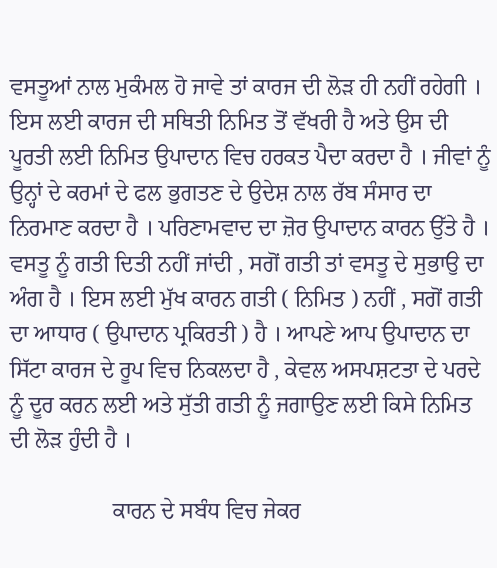ਵਸਤੂਆਂ ਨਾਲ ਮੁਕੰਮਲ ਹੋ ਜਾਵੇ ਤਾਂ ਕਾਰਜ ਦੀ ਲੋੜ ਹੀ ਨਹੀਂ ਰਹੇਗੀ । ਇਸ ਲਈ ਕਾਰਜ ਦੀ ਸਥਿਤੀ ਨਿਮਿਤ ਤੋਂ ਵੱਖਰੀ ਹੈ ਅਤੇ ਉਸ ਦੀ ਪੂਰਤੀ ਲਈ ਨਿਮਿਤ ਉਪਾਦਾਨ ਵਿਚ ਹਰਕਤ ਪੈਦਾ ਕਰਦਾ ਹੈ । ਜੀਵਾਂ ਨੂੰ ਉਨ੍ਹਾਂ ਦੇ ਕਰਮਾਂ ਦੇ ਫਲ ਭੁਗਤਣ ਦੇ ਉਦੇਸ਼ ਨਾਲ ਰੱਬ ਸੰਸਾਰ ਦਾ ਨਿਰਮਾਣ ਕਰਦਾ ਹੈ । ਪਰਿਣਾਮਵਾਦ ਦਾ ਜ਼ੋਰ ਉਪਾਦਾਨ ਕਾਰਨ ਉੱਤੇ ਹੈ । ਵਸਤੂ ਨੂੰ ਗਤੀ ਦਿਤੀ ਨਹੀਂ ਜਾਂਦੀ , ਸਗੋਂ ਗਤੀ ਤਾਂ ਵਸਤੂ ਦੇ ਸੁਭਾਉ ਦਾ ਅੰਗ ਹੈ । ਇਸ ਲਈ ਮੁੱਖ ਕਾਰਨ ਗਤੀ ( ਨਿਮਿਤ ) ਨਹੀਂ , ਸਗੋਂ ਗਤੀ ਦਾ ਆਧਾਰ ( ਉਪਾਦਾਨ ਪ੍ਰਕਿਰਤੀ ) ਹੈ । ਆਪਣੇ ਆਪ ਉਪਾਦਾਨ ਦਾ ਸਿੱਟਾ ਕਾਰਜ ਦੇ ਰੂਪ ਵਿਚ ਨਿਕਲਦਾ ਹੈ , ਕੇਵਲ ਅਸਪਸ਼ਟਤਾ ਦੇ ਪਰਦੇ ਨੂੰ ਦੂਰ ਕਰਨ ਲਈ ਅਤੇ ਸੁੱਤੀ ਗਤੀ ਨੂੰ ਜਗਾਉਣ ਲਈ ਕਿਸੇ ਨਿਮਿਤ ਦੀ ਲੋੜ ਹੁੰਦੀ ਹੈ ।

                  ਕਾਰਨ ਦੇ ਸਬੰਧ ਵਿਚ ਜੇਕਰ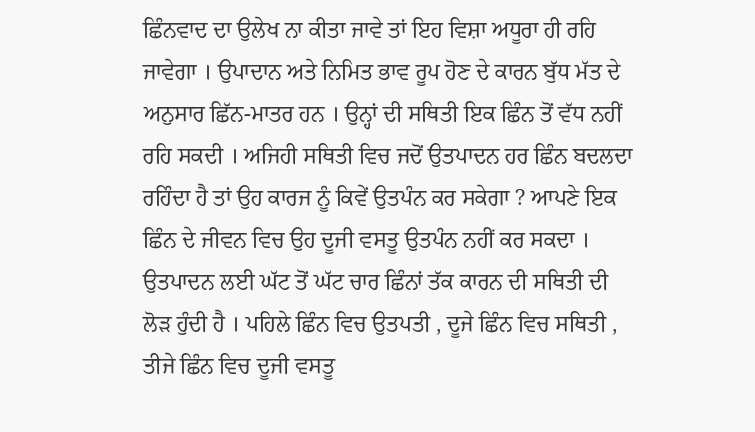ਛਿੰਨਵਾਦ ਦਾ ਉਲੇਖ ਨਾ ਕੀਤਾ ਜਾਵੇ ਤਾਂ ਇਹ ਵਿਸ਼ਾ ਅਧੂਰਾ ਹੀ ਰਹਿ ਜਾਵੇਗਾ । ਉਪਾਦਾਨ ਅਤੇ ਨਿਮਿਤ ਭਾਵ ਰੂਪ ਹੋਣ ਦੇ ਕਾਰਨ ਬੁੱਧ ਮੱਤ ਦੇ ਅਨੁਸਾਰ ਛਿੱਨ-ਮਾਤਰ ਹਨ । ਉਨ੍ਹਾਂ ਦੀ ਸਥਿਤੀ ਇਕ ਛਿੰਨ ਤੋਂ ਵੱਧ ਨਹੀਂ ਰਹਿ ਸਕਦੀ । ਅਜਿਹੀ ਸਥਿਤੀ ਵਿਚ ਜਦੋਂ ਉਤਪਾਦਨ ਹਰ ਛਿੰਨ ਬਦਲਦਾ ਰਹਿੰਦਾ ਹੈ ਤਾਂ ਉਹ ਕਾਰਜ ਨੂੰ ਕਿਵੇਂ ਉਤਪੰਨ ਕਰ ਸਕੇਗਾ ? ਆਪਣੇ ਇਕ ਛਿੰਨ ਦੇ ਜੀਵਨ ਵਿਚ ਉਹ ਦੂਜੀ ਵਸਤੂ ਉਤਪੰਨ ਨਹੀਂ ਕਰ ਸਕਦਾ । ਉਤਪਾਦਨ ਲਈ ਘੱਟ ਤੋਂ ਘੱਟ ਚਾਰ ਛਿੰਨਾਂ ਤੱਕ ਕਾਰਨ ਦੀ ਸਥਿਤੀ ਦੀ ਲੋੜ ਹੁੰਦੀ ਹੈ । ਪਹਿਲੇ ਛਿੰਨ ਵਿਚ ਉਤਪਤੀ , ਦੂਜੇ ਛਿੰਨ ਵਿਚ ਸਥਿਤੀ , ਤੀਜੇ ਛਿੰਨ ਵਿਚ ਦੂਜੀ ਵਸਤੂ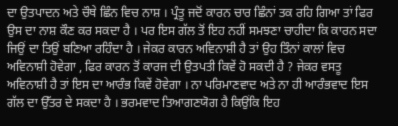ਦਾ ਉਤਪਾਦਨ ਅਤੇ ਚੌਥੇ ਛਿੰਨ ਵਿਚ ਨਾਸ਼ । ਪ੍ਰੰਤੂ ਜਦੋਂ ਕਾਰਨ ਚਾਰ ਛਿੰਨਾਂ ਤਕ ਰਹਿ ਗਿਆ ਤਾਂ ਫਿਰ ਉਸ ਦਾ ਨਾਸ਼ ਕੌਣ ਕਰ ਸਕਦਾ ਹੈ । ਪਰ ਇਸ ਗੱਲ ਤੋਂ ਇਹ ਨਹੀਂ ਸਮਝਣਾ ਚਾਹੀਦਾ ਕਿ ਕਾਰਨ ਸਦਾ ਜਿਉਂ ਦਾ ਤਿਉਂ ਬਣਿਆ ਰਹਿੰਦਾ ਹੈ । ਜੇਕਰ ਕਾਰਨ ਅਵਿਨਾਸ਼ੀ ਹੈ ਤਾਂ ਉਹ ਤਿੰਨਾਂ ਕਾਲਾਂ ਵਿਚ ਅਵਿਨਾਸ਼ੀ ਹੋਵੇਗਾ , ਫਿਰ ਕਾਰਨ ਤੋਂ ਕਾਰਜ ਦੀ ਉਤਪਤੀ ਕਿਵੇਂ ਹੋ ਸਕਦੀ ਹੈ ? ਜੇਕਰ ਵਸਤੂ ਅਵਿਨਾਸ਼ੀ ਹੈ ਤਾਂ ਇਸ ਦਾ ਆਰੰਭ ਕਿਵੇਂ ਹੋਵੇਗਾ । ਨਾ ਪਰਿਮਾਣਵਾਦ ਅਤੇ ਨਾ ਹੀ ਆਰੰਭਵਾਦ ਇਸ ਗੱਲ ਦਾ ਉੱਤਰ ਦੇ ਸਕਦਾ ਹੈ । ਭਰਮਵਾਦ ਤਿਆਗਣਯੋਗ ਹੈ ਕਿਉਂਕਿ ਇਹ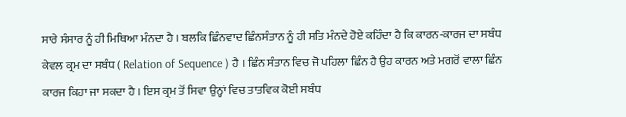ਸਾਰੇ ਸੰਸਾਰ ਨੂੰ ਹੀ ਮਿਥਿਆ ਮੰਨਦਾ ਹੈ । ਬਲਕਿ ਛਿੰਨਵਾਦ ਛਿੰਨਸੰਤਾਨ ਨੂੰ ਹੀ ਸਤਿ ਮੰਨਦੇ ਹੋਏ ਕਹਿੰਦਾ ਹੈ ਕਿ ਕਾਰਨ-ਕਾਰਜ ਦਾ ਸਬੰਧ ਕੇਵਲ ਕ੍ਰਮ ਦਾ ਸਬੰਧ ( Relation of Sequence ) ਹੈ । ਛਿੰਨ ਸੰਤਾਨ ਵਿਚ ਜੋ ਪਹਿਲਾ ਛਿੰਨ ਹੈ ਉਹ ਕਾਰਨ ਅਤੇ ਮਗਰੋਂ ਵਾਲਾ ਛਿੰਨ ਕਾਰਜ ਕਿਹਾ ਜਾ ਸਕਦਾ ਹੈ । ਇਸ ਕ੍ਰਮ ਤੋਂ ਸਿਵਾ ਉਨ੍ਹਾਂ ਵਿਚ ਤਾਤਵਿਕ ਕੋਈ ਸਬੰਧ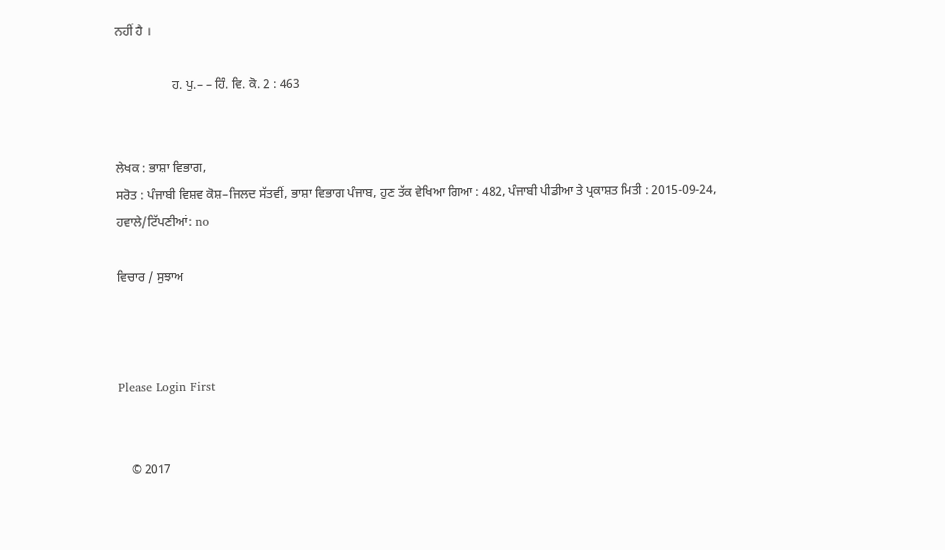ਨਹੀਂ ਹੈ ।

                  ਹ. ਪੁ.– – ਹਿੰ. ਵਿ. ਕੋ. 2 : 463


ਲੇਖਕ : ਭਾਸ਼ਾ ਵਿਭਾਗ,
ਸਰੋਤ : ਪੰਜਾਬੀ ਵਿਸ਼ਵ ਕੋਸ਼–ਜਿਲਦ ਸੱਤਵੀਂ, ਭਾਸ਼ਾ ਵਿਭਾਗ ਪੰਜਾਬ, ਹੁਣ ਤੱਕ ਵੇਖਿਆ ਗਿਆ : 482, ਪੰਜਾਬੀ ਪੀਡੀਆ ਤੇ ਪ੍ਰਕਾਸ਼ਤ ਮਿਤੀ : 2015-09-24, ਹਵਾਲੇ/ਟਿੱਪਣੀਆਂ: no

ਵਿਚਾਰ / ਸੁਝਾਅ



Please Login First


    © 2017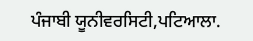ਪੰਜਾਬੀ ਯੂਨੀਵਰਸਿਟੀ,ਪਟਿਆਲਾ.